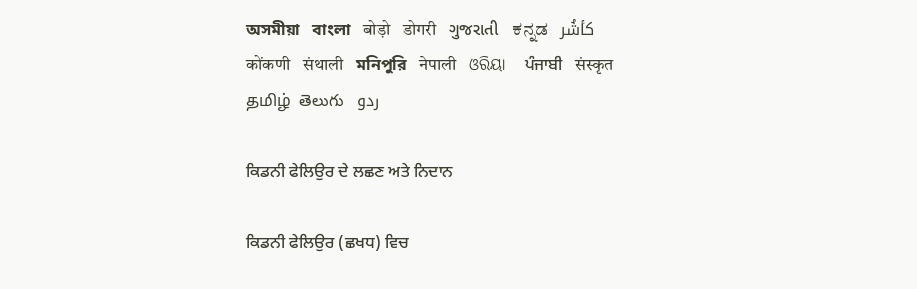অসমীয়া   বাংলা   बोड़ो   डोगरी   ગુજરાતી   ಕನ್ನಡ   كأشُر   कोंकणी   संथाली   মনিপুরি   नेपाली   ଓରିୟା   ਪੰਜਾਬੀ   संस्कृत   தமிழ்  తెలుగు   ردو

ਕਿਡਨੀ ਫੇਲਿਉਰ ਦੇ ਲਛਣ ਅਤੇ ਨਿਦਾਨ

ਕਿਡਨੀ ਫੇਲਿਉਰ (ਛਖਧ) ਵਿਚ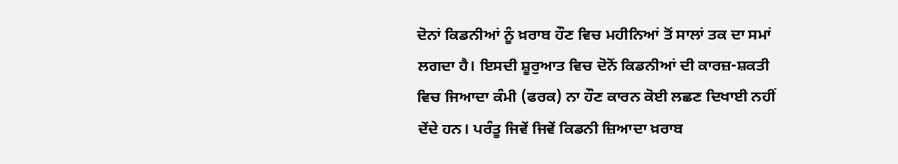ਦੋਨਾਂ ਕਿਡਨੀਆਂ ਨੂੰ ਖ਼ਰਾਬ ਹੌਣ ਵਿਚ ਮਹੀਨਿਆਂ ਤੋਂ ਸਾਲਾਂ ਤਕ ਦਾ ਸਮਾਂ ਲਗਦਾ ਹੈ। ਇਸਦੀ ਸ਼ੂਰੁਆਤ ਵਿਚ ਦੋਨੋਂ ਕਿਡਨੀਆਂ ਦੀ ਕਾਰਜ਼-ਸ਼ਕਤੀ ਵਿਚ ਜਿਆਦਾ ਕੰਮੀ (ਫਰਕ) ਨਾ ਹੌਣ ਕਾਰਨ ਕੋਈ ਲਛਣ ਦਿਖਾਈ ਨਹੀਂ ਦੇਂਦੇ ਹਨ। ਪਰੰਤੂ ਜਿਵੇਂ ਜਿਵੇਂ ਕਿਡਨੀ ਜ਼ਿਆਦਾ ਖ਼ਰਾਬ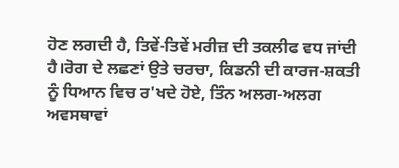ਹੋਣ ਲਗਦੀ ਹੈ, ਤਿਵੇਂ-ਤਿਵੇਂ ਮਰੀਜ਼ ਦੀ ਤਕਲੀਫ ਵਧ ਜਾਂਦੀ ਹੈ।ਰੋਗ ਦੇ ਲਛਣਾਂ ਉਤੇ ਚਰਚਾ, ਕਿਡਨੀ ਦੀ ਕਾਰਜ-ਸ਼ਕਤੀ ਨੂੰ ਧਿਆਨ ਵਿਚ ਰ'ਖਦੇ ਹੋਏ, ਤਿੰਨ ਅਲਗ-ਅਲਗ ਅਵਸਥਾਵਾਂ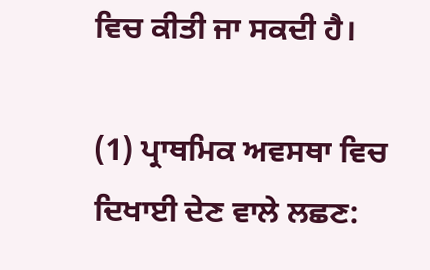ਵਿਚ ਕੀਤੀ ਜਾ ਸਕਦੀ ਹੈ।

(1) ਪ੍ਰਾਥਮਿਕ ਅਵਸਥਾ ਵਿਚ ਦਿਖਾਈ ਦੇਣ ਵਾਲੇ ਲਛਣ: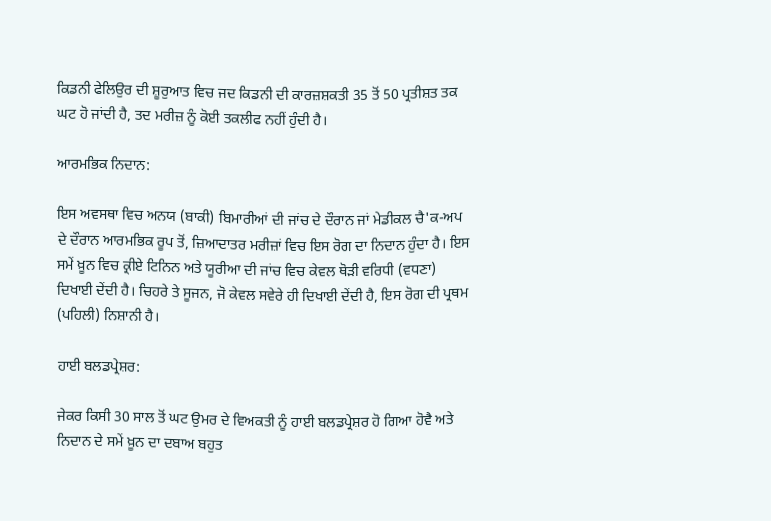ਕਿਡਨੀ ਫੇਲਿਉਰ ਦੀ ਸ਼ੂਰੁਆਤ ਵਿਚ ਜਦ ਕਿਡਨੀ ਦੀ ਕਾਰਜ਼ਸ਼ਕਤੀ 35 ਤੋਂ 50 ਪ੍ਰਤੀਸ਼ਤ ਤਕ ਘਟ ਹੋ ਜਾਂਦੀ ਹੈ, ਤਦ ਮਰੀਜ਼ ਨੂੰ ਕੋਈ ਤਕਲੀਫ ਨਹੀਂ ਹੁੰਦੀ ਹੈ।

ਆਰਮਭਿਕ ਨਿਦਾਨ:

ਇਸ ਅਵਸਥਾ ਵਿਚ ਅਨਯ (ਬਾਕੀ) ਬਿਮਾਰੀਆਂ ਦੀ ਜਾਂਚ ਦੇ ਦੌਰਾਨ ਜਾਂ ਮੇਡੀਕਲ ਚੈ'ਕ-ਅਪ ਦੇ ਦੌਰਾਨ ਆਰਮਭਿਕ ਰੂਪ ਤੋਂ, ਜ਼ਿਆਦਾਤਰ ਮਰੀਜ਼ਾਂ ਵਿਚ ਇਸ ਰੋਗ ਦਾ ਨਿਦਾਨ ਹੁੰਦਾ ਹੈ। ਇਸ ਸਮੇਂ ਖ਼ੂਨ ਵਿਚ ਕ੍ਰੀਏ ਟਿਨਿਨ ਅਤੇ ਯੂਰੀਆ ਦੀ ਜਾਂਚ ਵਿਚ ਕੇਵਲ ਥੋੜੀ ਵਰਿਧੀ (ਵਧਣਾ) ਦਿਖਾਈ ਦੇਂਦੀ ਹੈ। ਚਿਹਰੇ ਤੇ ਸੂਜਨ, ਜੋ ਕੇਵਲ ਸਵੇਰੇ ਹੀ ਦਿਖਾਈ ਦੇਂਦੀ ਹੈ, ਇਸ ਰੋਗ ਦੀ ਪ੍ਰਥਮ (ਪਹਿਲੀ) ਨਿਸ਼ਾਨੀ ਹੈ।

ਹਾਈ ਬਲਡਪ੍ਰੇਸ਼ਰ:

ਜੇਕਰ ਕਿਸੀ 30 ਸਾਲ ਤੋਂ ਘਟ ਉਮਰ ਦੇ ਵਿਅਕਤੀ ਨੂੰ ਹਾਈ ਬਲਡਪ੍ਰੇਸ਼ਰ ਹੋ ਗਿਆ ਹੋਵੈ ਅਤੇ ਨਿਦਾਨ ਦੇ ਸਮੇਂ ਖ਼ੂਨ ਦਾ ਦਬਾਅ ਬਹੁਤ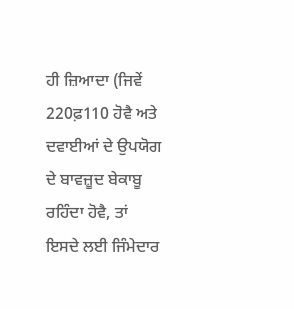ਹੀ ਜ਼ਿਆਦਾ (ਜਿਵੇਂ 220ਫ਼110 ਹੋਵੈ ਅਤੇ ਦਵਾਈਆਂ ਦੇ ਉਪਯੋਗ ਦੇ ਬਾਵਜ਼ੂਦ ਬੇਕਾਬੂ ਰਹਿੰਦਾ ਹੋਵੈ, ਤਾਂ ਇਸਦੇ ਲਈ ਜਿੰਮੇਦਾਰ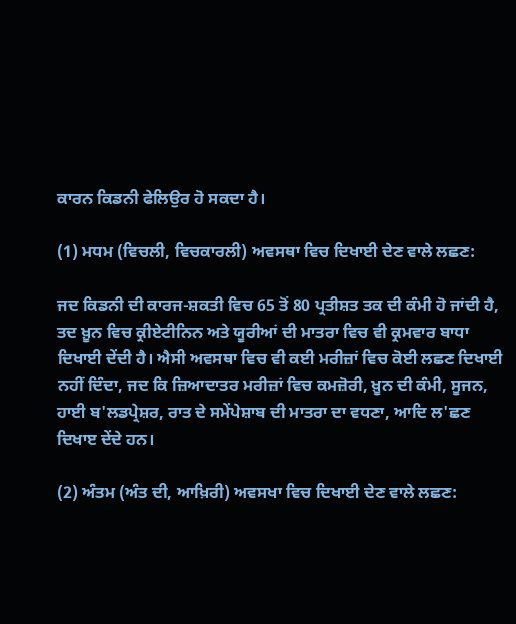ਕਾਰਨ ਕਿਡਨੀ ਫੇਲਿਉਰ ਹੋ ਸਕਦਾ ਹੈ।

(1) ਮਧਮ (ਵਿਚਲੀ, ਵਿਚਕਾਰਲੀ) ਅਵਸਥਾ ਵਿਚ ਦਿਖਾਈ ਦੇਣ ਵਾਲੇ ਲਛਣ:

ਜਦ ਕਿਡਨੀ ਦੀ ਕਾਰਜ-ਸ਼ਕਤੀ ਵਿਚ 65 ਤੋਂ 80 ਪ੍ਰਤੀਸ਼ਤ ਤਕ ਦੀ ਕੰਮੀ ਹੋ ਜਾਂਦੀ ਹੈ, ਤਦ ਖ਼ੂਨ ਵਿਚ ਕ੍ਰੀਏਟੀਨਿਨ ਅਤੇ ਯੂਰੀਆਂ ਦੀ ਮਾਤਰਾ ਵਿਚ ਵੀ ਕ੍ਰਮਵਾਰ ਬਾਧਾ ਦਿਖਾਈ ਦੇਂਦੀ ਹੈ। ਐਸੀ ਅਵਸਥਾ ਵਿਚ ਵੀ ਕਈ ਮਰੀਜ਼ਾਂ ਵਿਚ ਕੋਈ ਲਛਣ ਦਿਖਾਈ ਨਹੀਂ ਦਿੰਦਾ, ਜਦ ਕਿ ਜ਼ਿਆਦਾਤਰ ਮਰੀਜ਼ਾਂ ਵਿਚ ਕਮਜ਼ੋਰੀ, ਖ਼ੂਨ ਦੀ ਕੰਮੀ, ਸੂਜਨ, ਹਾਈ ਬ'ਲਡਪ੍ਰੇਸ਼ਰ, ਰਾਤ ਦੇ ਸਮੇਂਪੇਸ਼ਾਬ ਦੀ ਮਾਤਰਾ ਦਾ ਵਧਣਾ, ਆਦਿ ਲ'ਛਣ ਦਿਖਾੲ ਦੇਂਦੇ ਹਨ।

(2) ਅੰਤਮ (ਅੰਤ ਦੀ, ਆਖ਼ਿਰੀ) ਅਵਸਖਾ ਵਿਚ ਦਿਖਾਈ ਦੇਣ ਵਾਲੇ ਲਛਣ: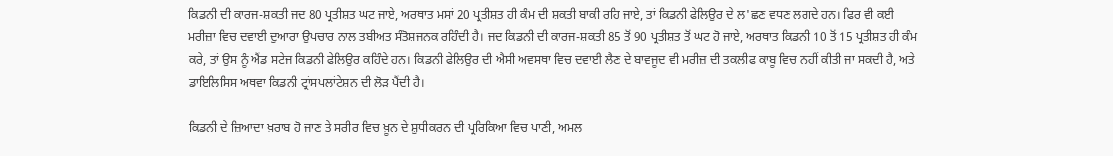ਕਿਡਨੀ ਦੀ ਕਾਰਜ-ਸ਼ਕਤੀ ਜਦ 80 ਪ੍ਰਤੀਸ਼ਤ ਘਟ ਜਾਏ, ਅਰਥਾਤ ਮਸਾਂ 20 ਪ੍ਰਤੀਸ਼ਤ ਹੀ ਕੰਮ ਦੀ ਸ਼ਕਤੀ ਬਾਕੀ ਰਹਿ ਜਾਏ, ਤਾਂ ਕਿਡਨੀ ਫੇਲਿਉਰ ਦੇ ਲ'ਛਣ ਵਧਣ ਲਗਦੇ ਹਨ। ਫਿਰ ਵੀ ਕਈ ਮਰੀਜ਼ਾ ਵਿਚ ਦਵਾਈ ਦੁਆਰਾ ਉਪਚਾਰ ਨਾਲ ਤਬੀਅਤ ਸੰਤੋਸ਼ਜਨਕ ਰਹਿੰਦੀ ਹੈ। ਜਦ ਕਿਡਨੀ ਦੀ ਕਾਰਜ-ਸ਼ਕਤੀ 85 ਤੋਂ 90 ਪ੍ਰਤੀਸ਼ਤ ਤੋਂ ਘਟ ਹੋ ਜਾਏ, ਅਰਥਾਤ ਕਿਡਨੀ 10 ਤੋਂ 15 ਪ੍ਰਤੀਸ਼ਤ ਹੀ ਕੰਮ ਕਰੇ, ਤਾਂ ਉਸ ਨੂੰ ਐਂਡ ਸਟੇਜ ਕਿਡਨੀ ਫੇਲਿਉਰ ਕਹਿੰਦੇ ਹਨ। ਕਿਡਨੀ ਫੇਲਿਉਰ ਦੀ ਐਸੀ ਅਵਸਥਾ ਵਿਚ ਦਵਾਈ ਲੈਣ ਦੇ ਬਾਵਜੂਦ ਵੀ ਮਰੀਜ਼ ਦੀ ਤਕਲੀਫ ਕਾਬੂ ਵਿਚ ਨਹੀਂ ਕੀਤੀ ਜਾ ਸਕਦੀ ਹੈ, ਅਤੇ ਡਾਇਲਿਸਿਸ ਅਥਵਾ ਕਿਡਨੀ ਟ੍ਰਾਂਸਪਲਾਂਟੇਸ਼ਨ ਦੀ ਲੋੜ ਪੈਂਦੀ ਹੈ।

ਕਿਡਨੀ ਦੇ ਜ਼ਿਆਦਾ ਖ਼ਰਾਬ ਹੋ ਜਾਣ ਤੇ ਸਰੀਰ ਵਿਚ ਖ਼ੂਨ ਦੇ ਸ਼ੁਧੀਕਰਨ ਦੀ ਪ੍ਰਰਿਕਿਆ ਵਿਚ ਪਾਣੀ, ਅਮਲ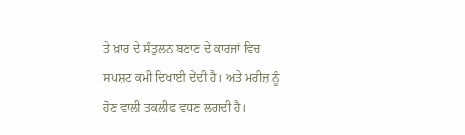ਤੇ ਖ਼ਾਰ ਦੇ ਸੰਤੁਲਨ ਬਣਾਣ ਦੇ ਕਾਰਜਾਂ ਵਿਚ ਸਪਸ਼ਟ ਕਮੀ ਦਿਖਾਈ ਦੇਂਦੀ ਹੈ। ਅਤੇ ਮਰੀਜ਼ ਨੂੰ ਹੋਣ ਵਾਲੀ ਤਕਲੀਫ ਵਧਣ ਲਗਦੀ ਹੈ।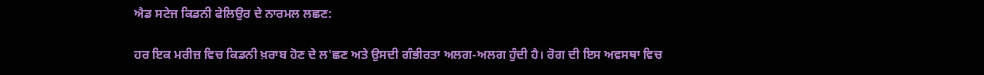ਐਡ ਸਟੇਜ ਕਿਡਨੀ ਫੇਲਿਉਰ ਦੇ ਨਾਰਮਲ ਲਛਣ:

ਹਰ ਇਕ ਮਰੀਜ਼ ਵਿਚ ਕਿਡਨੀ ਖ਼ਰਾਬ ਹੋਣ ਦੇ ਲ'ਛਣ ਅਤੇ ਉਸਦੀ ਗੰਭੀਰਤਾ ਅਲਗ-ਅਲਗ ਹੁੰਦੀ ਹੈ। ਰੋਗ ਦੀ ਇਸ ਅਵਸਥਾ ਵਿਚ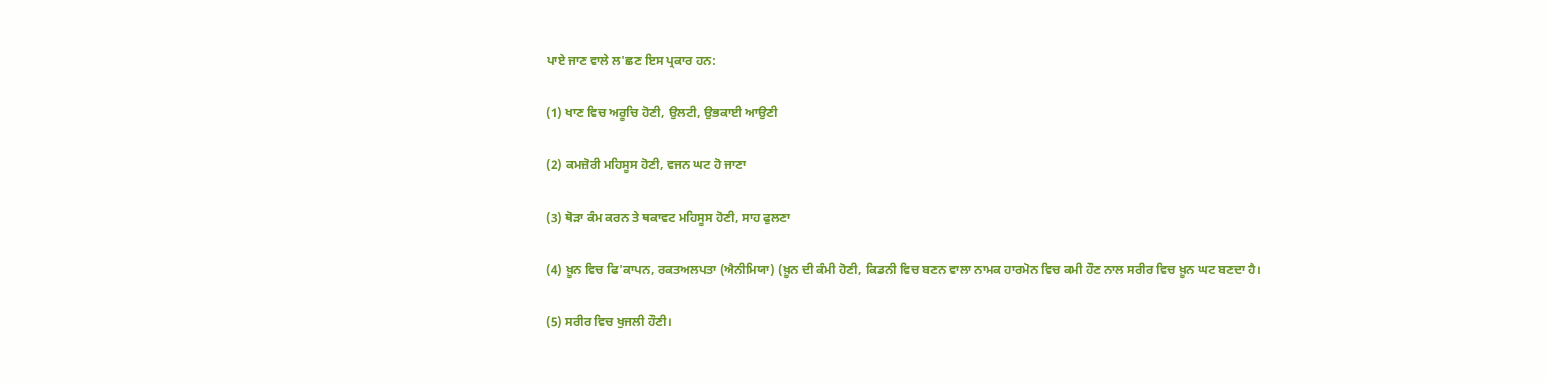ਪਾਏ ਜਾਣ ਵਾਲੇ ਲ'ਛਣ ਇਸ ਪ੍ਰਕਾਰ ਹਨ:

(1) ਖਾਣ ਵਿਚ ਅਰੂਚਿ ਹੋਣੀ, ਉਲਟੀ, ਉਭਕਾਈ ਆਉਣੀ

(2) ਕਮਜ਼ੋਰੀ ਮਹਿਸੂਸ ਹੋਣੀ, ਵਜਨ ਘਟ ਹੋ ਜਾਣਾ

(3) ਥੋੜਾ ਕੰਮ ਕਰਨ ਤੇ ਥਕਾਵਟ ਮਹਿਸੂਸ ਹੋਣੀ, ਸਾਹ ਫੁਲਣਾ

(4) ਖ਼ੂਨ ਵਿਚ ਫਿ'ਕਾਪਨ, ਰਕਤਅਲਪਤਾ (ਐਨੀਮਿਯਾ) (ਖ਼ੂਨ ਦੀ ਕੰਮੀ ਹੋਣੀ, ਕਿਡਨੀ ਵਿਚ ਬਣਨ ਵਾਲਾ ਨਾਮਕ ਹਾਰਮੋਨ ਵਿਚ ਕਮੀ ਹੌਣ ਨਾਲ ਸਰੀਰ ਵਿਚ ਖ਼ੂਨ ਘਟ ਬਣਦਾ ਹੈ।

(5) ਸਰੀਰ ਵਿਚ ਖੁਜਲੀ ਹੌਣੀ।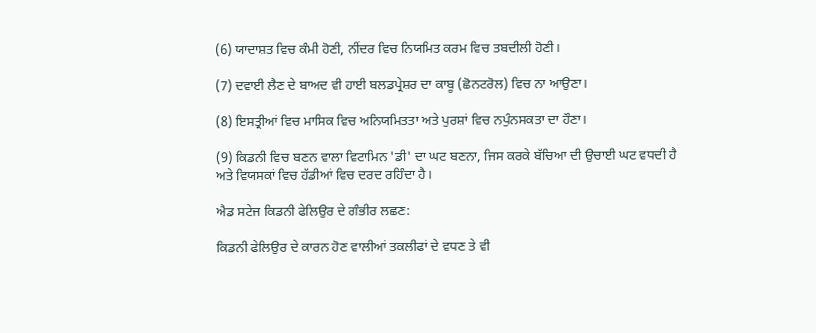(6) ਯਾਦਾਸ਼ਤ ਵਿਚ ਕੰਮੀ ਹੋਣੀ, ਨੀਂਦਰ ਵਿਚ ਨਿਯਮਿਤ ਕਰਮ ਵਿਚ ਤਬਦੀਲੀ ਹੋਣੀ।

(7) ਦਵਾਈ ਲੈਣ ਦੇ ਬਾਅਦ ਵੀ ਹਾਈ ਬਲਡਪ੍ਰੇਸ਼ਰ ਦਾ ਕਾਬੂ (ਛੋਨਟਰੋਲ) ਵਿਚ ਨਾ ਆਉਣਾ।

(8) ਇਸਤ੍ਰੀਆਂ ਵਿਚ ਮਾਸਿਕ ਵਿਚ ਅਨਿਯਮਿਤਤਾ ਅਤੇ ਪੁਰਸ਼ਾਂ ਵਿਚ ਨਪੁੰਨਸਕਤਾ ਦਾ ਹੌਣਾ।

(9) ਕਿਡਨੀ ਵਿਚ ਬਣਨ ਵਾਲਾ ਵਿਟਾਮਿਨ 'ਡੀ' ਦਾ ਘਟ ਬਣਨਾ, ਜਿਸ ਕਰਕੇ ਬੱਚਿਆ ਦੀ ਉਚਾਈ ਘਟ ਵਧਦੀ ਹੈ ਅਤੇ ਵਿਯਸਕਾਂ ਵਿਚ ਹੱਡੀਆਂ ਵਿਚ ਦਰਦ ਰਹਿੰਦਾ ਹੈ।

ਐਡ ਸਟੇਜ ਕਿਡਨੀ ਫੇਲਿਉਰ ਦੇ ਗੰਭੀਰ ਲਛਣ:

ਕਿਡਨੀ ਫੇਲਿਉਰ ਦੇ ਕਾਰਨ ਹੋਣ ਵਾਲੀਆਂ ਤਕਲੀਫਾਂ ਦੇ ਵਧਣ ਤੇ ਵੀ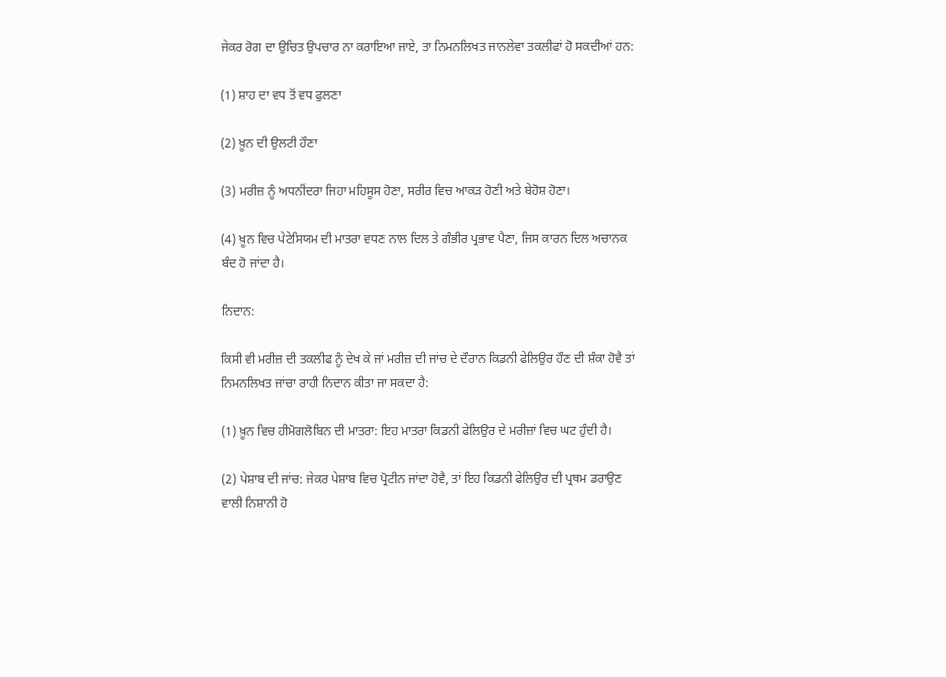ਜੇਕਰ ਰੋਗ ਦਾ ਉਚਿਤ ਉਪਚਾਰ ਨਾ ਕਰਾਇਆ ਜਾਏ, ਤਾ ਨਿਮਨਲਿਖਤ ਜਾਨਲੇਵਾ ਤਕਲੀਫਾਂ ਹੋ ਸਕਦੀਆਂ ਹਨ:

(1) ਸ਼ਾਹ ਦਾ ਵਧ ਤੋਂ ਵਧ ਫੁਲਣਾ

(2) ਖ਼ੂਨ ਦੀ ਉਲਟੀ ਹੌਣਾ

(3) ਮਰੀਜ਼ ਨੂੰ ਅਧਨੀਂਦਰਾ ਜਿਹਾ ਮਹਿਸੂਸ ਹੋਣਾ, ਸਰੀਰ ਵਿਚ ਆਕੜ ਹੋਣੀ ਅਤੇ ਬੇਹੋਸ਼ ਹੋਣਾ।

(4) ਖ਼ੂਨ ਵਿਚ ਪੇਟੇਸਿਯਮ ਦੀ ਮਾਤਰਾ ਵਧਣ ਨਾਲ ਦਿਲ ਤੇ ਗੰਭੀਰ ਪ੍ਰਭਾਵ ਪੈਣਾ, ਜਿਸ ਕਾਰਨ ਦਿਲ ਅਚਾਨਕ ਬੰਦ ਹੋ ਜਾਂਦਾ ਹੈ।

ਨਿਦਾਨ:

ਕਿਸੀ ਵੀ ਮਰੀਜ਼ ਦੀ ਤਕਲੀਫ ਨੂੰ ਦੇਖ ਕੇ ਜਾਂ ਮਰੀਜ਼ ਦੀ ਜਾਂਚ ਦੇ ਦੌਰਾਨ ਕਿਡਨੀ ਫੇਲਿਉਰ ਹੌਣ ਦੀ ਸ਼ੰਕਾ ਹੋਵੈ ਤਾਂ ਨਿਮਨਲਿਖਤ ਜਾਂਚਾ ਰਾਹੀ ਨਿਦਾਨ ਕੀਤਾ ਜਾ ਸਕਦਾ ਹੈ:

(1) ਖ਼ੂਨ ਵਿਚ ਹੀਮੋਗਲੋਬਿਨ ਦੀ ਮਾਤਰਾ: ਇਹ ਮਾਤਰਾ ਕਿਡਨੀ ਫੇਲਿਉਰ ਦੇ ਮਰੀਜ਼ਾਂ ਵਿਚ ਘਟ ਹੁੰਦੀ ਹੈ।

(2) ਪੇਸ਼ਾਬ ਦੀ ਜਾਂਚ: ਜੇਕਰ ਪੇਸ਼ਾਬ ਵਿਚ ਪ੍ਰੋਟੀਨ ਜਾਂਦਾ ਹੋਵੈ, ਤਾਂ ਇਹ ਕਿਡਨੀ ਫੇਲਿਉਰ ਦੀ ਪ੍ਰਥਮ ਡਰਾਉਣ ਵਾਲੀ ਨਿਸ਼ਾਨੀ ਹੋ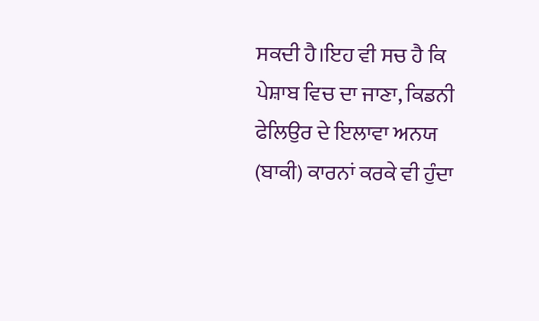ਸਕਦੀ ਹੈ।ਇਹ ਵੀ ਸਚ ਹੈ ਕਿ ਪੇਸ਼ਾਬ ਵਿਚ ਦਾ ਜਾਣਾ, ਕਿਡਨੀ ਫੇਲਿਉਰ ਦੇ ਇਲਾਵਾ ਅਨਯ (ਬਾਕੀ) ਕਾਰਨਾਂ ਕਰਕੇ ਵੀ ਹੁੰਦਾ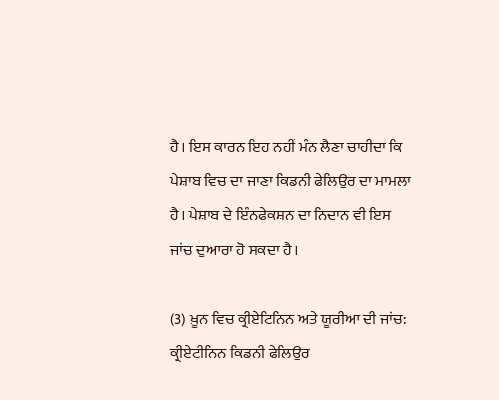ਹੈ। ਇਸ ਕਾਰਨ ਇਹ ਨਹੀਂ ਮੰਨ ਲੈਣਾ ਚਾਹੀਦਾ ਕਿ ਪੇਸ਼ਾਬ ਵਿਚ ਦਾ ਜਾਣਾ ਕਿਡਨੀ ਫੇਲਿਉਰ ਦਾ ਮਾਮਲਾ ਹੈ। ਪੇਸ਼ਾਬ ਦੇ ਇੰਨਫੇਕਸ਼ਨ ਦਾ ਨਿਦਾਨ ਵੀ ਇਸ ਜਾਂਚ ਦੁਆਰਾ ਹੋ ਸਕਦਾ ਹੈ।

(3) ਖ਼ੂਨ ਵਿਚ ਕ੍ਰੀਏਟਿਨਿਨ ਅਤੇ ਯੂਰੀਆ ਦੀ ਜਾਂਚ: ਕ੍ਰੀਏਟੀਨਿਨ ਕਿਡਨੀ ਫੇਲਿਉਰ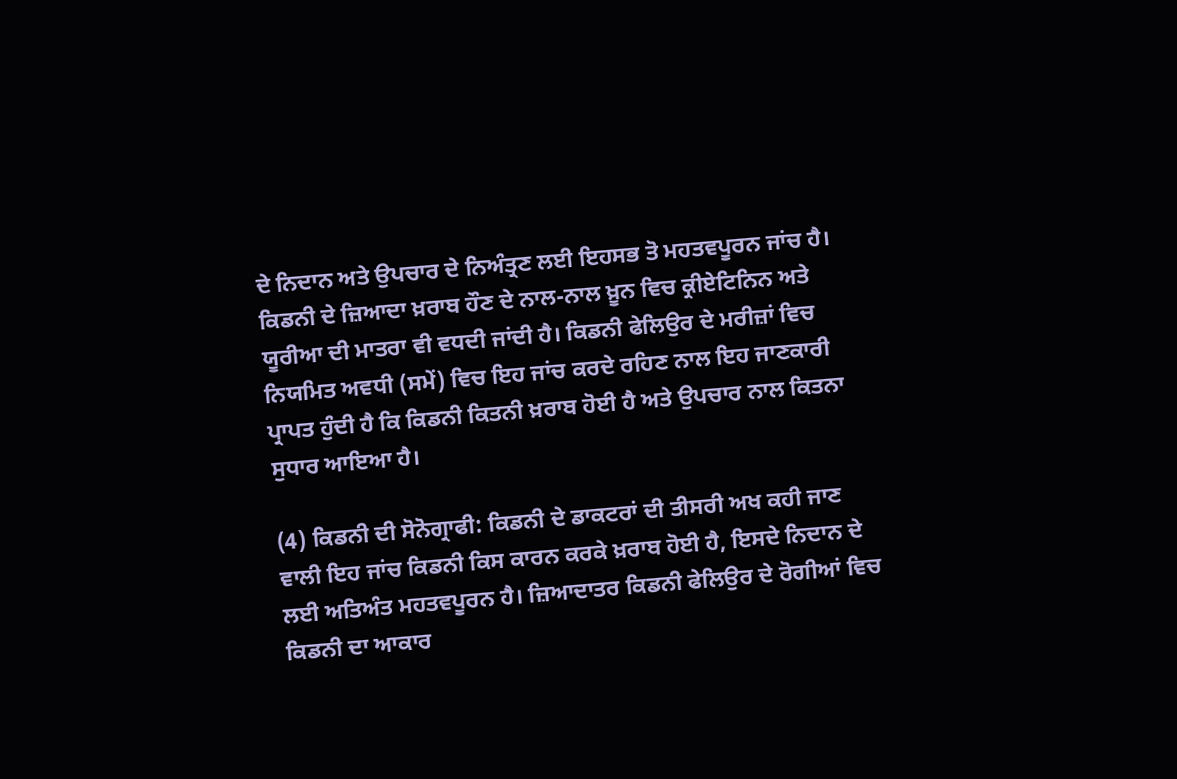ਦੇ ਨਿਦਾਨ ਅਤੇ ਉਪਚਾਰ ਦੇ ਨਿਅੰਤ੍ਰਣ ਲਈ ਇਹਸਭ ਤੋ ਮਹਤਵਪੂਰਨ ਜਾਂਚ ਹੈ। ਕਿਡਨੀ ਦੇ ਜ਼ਿਆਦਾ ਖ਼ਰਾਬ ਹੌਣ ਦੇ ਨਾਲ-ਨਾਲ ਖ਼ੂਨ ਵਿਚ ਕ੍ਰੀਏਟਿਨਿਨ ਅਤੇ ਯੂਰੀਆ ਦੀ ਮਾਤਰਾ ਵੀ ਵਧਦੀ ਜਾਂਦੀ ਹੈ। ਕਿਡਨੀ ਫੇਲਿਉਰ ਦੇ ਮਰੀਜ਼ਾਂ ਵਿਚ ਨਿਯਮਿਤ ਅਵਧੀ (ਸਮੇਂ) ਵਿਚ ਇਹ ਜਾਂਚ ਕਰਦੇ ਰਹਿਣ ਨਾਲ ਇਹ ਜਾਣਕਾਰੀ ਪ੍ਰਾਪਤ ਹੁੰਦੀ ਹੈ ਕਿ ਕਿਡਨੀ ਕਿਤਨੀ ਖ਼ਰਾਬ ਹੋਈ ਹੈ ਅਤੇ ਉਪਚਾਰ ਨਾਲ ਕਿਤਨਾ ਸੁਧਾਰ ਆਇਆ ਹੈ।

(4) ਕਿਡਨੀ ਦੀ ਸੋਨੋਗ੍ਰਾਫੀ: ਕਿਡਨੀ ਦੇ ਡਾਕਟਰਾਂ ਦੀ ਤੀਸਰੀ ਅਖ ਕਹੀ ਜਾਣ ਵਾਲੀ ਇਹ ਜਾਂਚ ਕਿਡਨੀ ਕਿਸ ਕਾਰਨ ਕਰਕੇ ਖ਼ਰਾਬ ਹੋਈ ਹੈ, ਇਸਦੇ ਨਿਦਾਨ ਦੇ ਲਈ ਅਤਿਅੰਤ ਮਹਤਵਪੂਰਨ ਹੈ। ਜ਼ਿਆਦਾਤਰ ਕਿਡਨੀ ਫੇਲਿਉਰ ਦੇ ਰੋਗੀਆਂ ਵਿਚ ਕਿਡਨੀ ਦਾ ਆਕਾਰ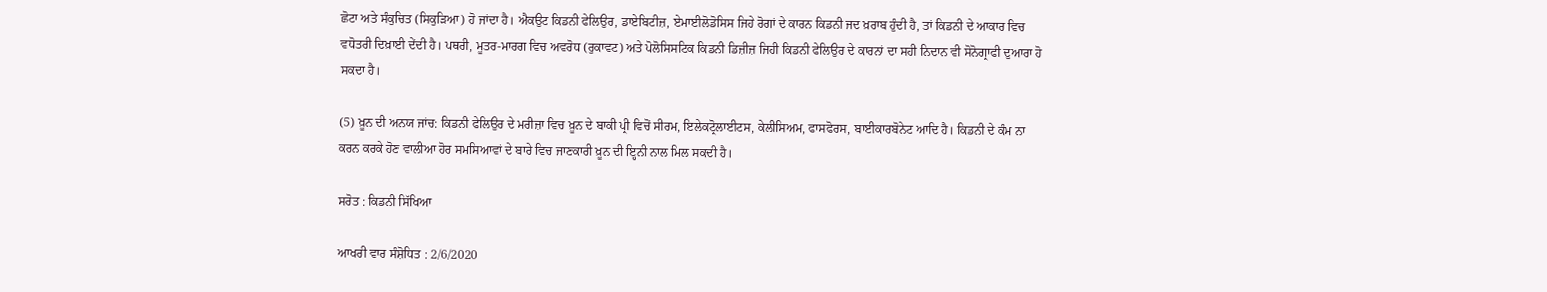ਛੋਟਾ ਅਤੇ ਸੰਕੁਚਿਤ (ਸਿਕੁੜਿਆ) ਹੋ ਜਾਂਦਾ ਹੈ। ਐਕਉਟ ਕਿਡਨੀ ਫੇਲਿਉਰ, ਡਾਏਬਿਟੀਜ਼, ਏਮਾਈਲੋਡੋਸਿਸ ਜਿਹੇ ਰੋਗਾਂ ਦੇ ਕਾਰਨ ਕਿਡਨੀ ਜਦ ਖ਼ਰਾਬ ਹੁੰਦੀ ਹੈ, ਤਾਂ ਕਿਡਨੀ ਦੇ ਆਕਾਰ ਵਿਚ ਵਧੋਤਰੀ ਦਿਖ਼ਾਈ ਦੇਂਦੀ ਹੈ। ਪਥਰੀ, ਮੂਤਰ-ਮਾਰਗ ਵਿਚ ਅਵਰੋਧ (ਰੁਕਾਵਟ) ਅਤੇ ਪੋਲੋਸਿਸਟਿਕ ਕਿਡਨੀ ਡਿਜ਼ੀਜ਼ ਜਿਹੀ ਕਿਡਨੀ ਫੇਲਿਉਰ ਦੇ ਕਾਰਨਾਂ ਦਾ ਸਹੀ ਨਿਦਾਨ ਵੀ ਸੋਨੋਗ੍ਰਾਫੀ ਦੁਆਰਾ ਹੋ ਸਕਦਾ ਹੈ।

(5) ਖ਼ੂਨ ਦੀ ਅਨਯ ਜਾਂਚ: ਕਿਡਨੀ ਫੇਲਿਉਰ ਦੇ ਮਰੀਜ਼ਾ ਵਿਚ ਖ਼ੂਨ ਦੇ ਬਾਕੀ ਪ੍ਰੀ ਵਿਚੋਂ ਸੀਰਮ, ਇਲੇਕਟ੍ਰੋਲਾਈਟਸ, ਕੇਲੀਸਿਅਮ, ਫਾਸਫੋਰਸ, ਬਾਈਕਾਰਬੋਨੇਟ ਆਦਿ ਹੈ। ਕਿਡਨੀ ਦੇ ਕੰਮ ਨਾ ਕਰਨ ਕਰਕੇ ਹੋਣ ਵਾਲੀਆ ਹੋਰ ਸਮਸਿਆਵਾਂ ਦੇ ਬਾਰੇ ਵਿਚ ਜਾਣਕਾਰੀ ਖ਼ੂਨ ਦੀ ਇ੍ਹਨੀ ਨਾਲ ਮਿਲ ਸਕਦੀ ਹੈ।

ਸਰੋਤ : ਕਿਡਨੀ ਸਿੱਖਿਆ

ਆਖਰੀ ਵਾਰ ਸੰਸ਼ੋਧਿਤ : 2/6/2020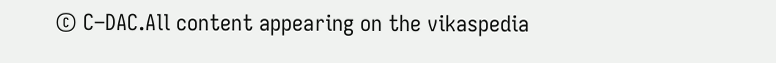© C–DAC.All content appearing on the vikaspedia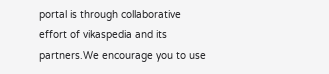portal is through collaborative effort of vikaspedia and its partners.We encourage you to use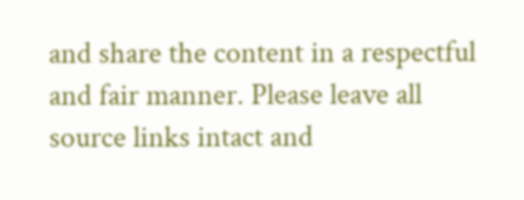and share the content in a respectful and fair manner. Please leave all source links intact and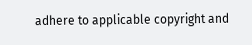adhere to applicable copyright and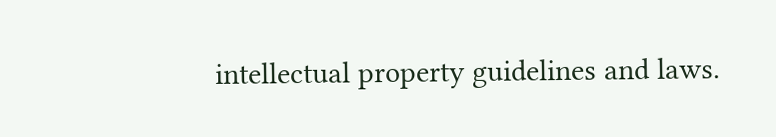intellectual property guidelines and laws.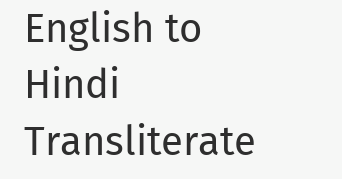English to Hindi Transliterate